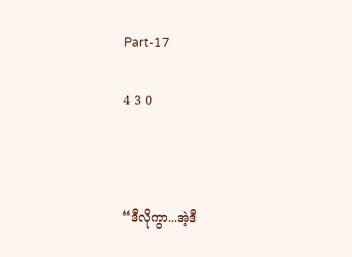Part-17

4 3 0



“ဒီလိုကွာ...အဲ့ဒီ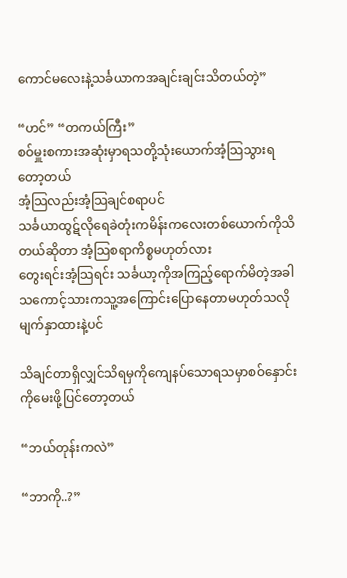ကောင်မလေးနဲ့သင်္ခယာကအချင်းချင်းသိတယ်တဲ့”

“ဟင်” “တကယ်ကြီး”
စဝ်မှူးစကားအဆုံးမှာရသတို့သုံးယောက်အံ့သြသွားရတော့တယ်
အံ့သြလည်းအံ့သြချင်စရာပင်
သင်္ခယာထွဋ်လိုရေခဲတုံးကမိန်းကလေးတစ်ယောက်ကိုသိတယ်ဆိုတာ အံ့သြစရာကိစ္စမဟုတ်လား
တွေးရင်းအံ့သြရင်း သင်္ခယာ့ကိုအကြည့်ရောက်မိတဲ့အခါ သကောင့်သားကသူ့အကြောင်းပြောနေတာမဟုတ်သလိုမျက်နှာထားနဲ့ပင်

သိချင်တာရှိလျှင်သိရမှကိုကျေနပ်သောရသမှာစဝ်နှောင်းကိုမေးဖို့ပြင်တော့တယ်

“ဘယ်တုန်းကလဲ”

“ဘာကို..?”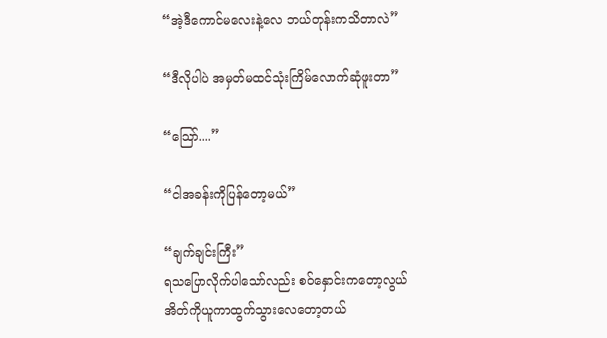“အဲ့ဒီကောင်မလေးနဲ့လေ ဘယ်တုန်းကသိတာလဲ”

“ဒီလိုပါပဲ အမှတ်မထင်သုံးကြိမ်လောက်ဆုံဖူးတာ”

“သြော်....”

“ငါအခန်းကိုပြန်တော့မယ်”

“ချက်ချင်းကြီး”
ရသပြောလိုက်ပါသော်လည်း စဝ်နှောင်းကတော့လွယ်အိတ်ကိုယူကာထွက်သွားလေတော့တယ်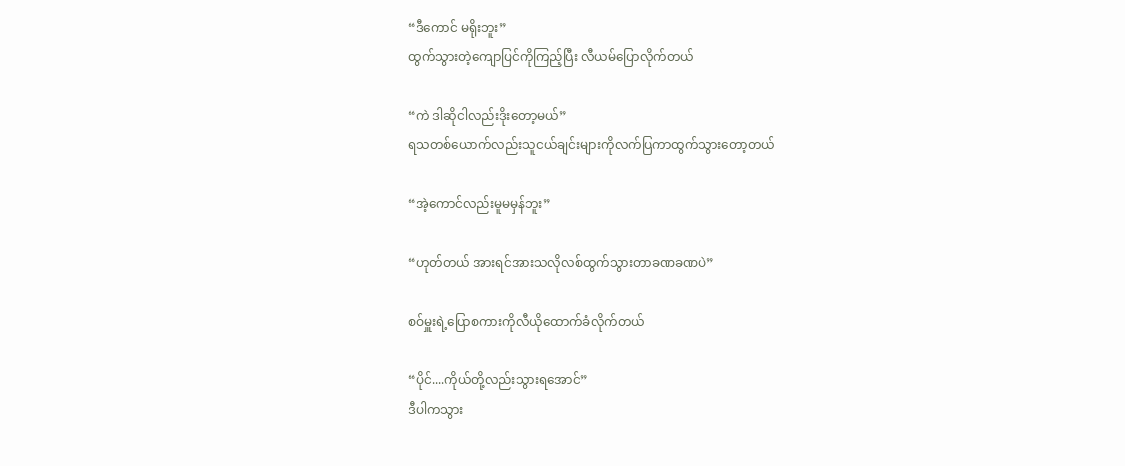“ဒီကောင် မရိုးဘူး”
ထွက်သွားတဲ့ကျောပြင်ကိုကြည့်ပြီး လီယမ်ပြောလိုက်တယ်

“ကဲ ဒါဆိုငါလည်းဒိုးတော့မယ်”
ရသတစ်ယောက်လည်းသူငယ်ချင်းများကိုလက်ပြကာထွက်သွားတော့တယ်

“အဲ့ကောင်လည်းမူမမှန်ဘူး”

“ဟုတ်တယ် အားရင်အားသလိုလစ်ထွက်သွားတာခဏခဏပဲ”

စဝ်မှူးရဲ့ပြောစကားကိုလီယိုထောက်ခံလိုက်တယ်

“ပိုင်....ကိုယ်တို့လည်းသွားရအောင်”
ဒီပါကသွား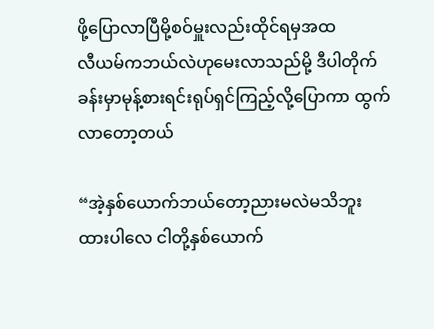ဖို့ပြောလာပြီမို့စဝ်မှူးလည်းထိုင်ရမှအထ
လီယမ်ကဘယ်လဲဟုမေးလာသည်မို့ ဒီပါတိုက်ခန်းမှာမုန့်စားရင်းရုပ်ရှင်ကြည့်လို့ပြောကာ ထွက်လာတော့တယ်

“အဲ့နှစ်ယောက်ဘယ်တော့ညားမလဲမသိဘူး ထားပါလေ ငါတို့နှစ်ယောက်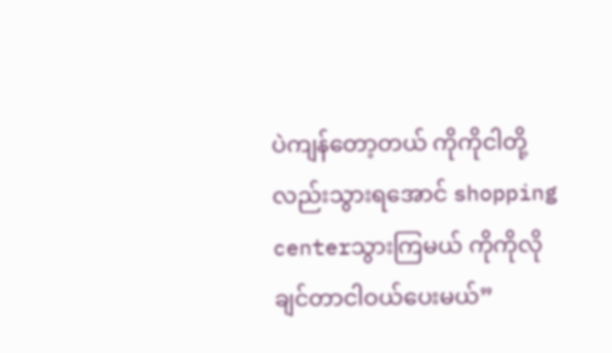ပဲကျန်တော့တယ် ကိုကိုငါတို့လည်းသွားရအောင် shopping centerသွားကြမယ် ကိုကိုလိုချင်တာငါဝယ်ပေးမယ်”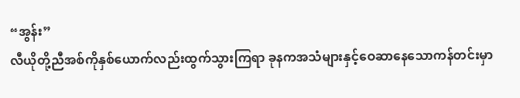“အွန်း”
လီယိုတို့ညီအစ်ကိုနှစ်ယောက်လည်းထွက်သွားကြရာ ခုနကအသံများနှင့်ဝေဆာနေသောကန်တင်းမှာ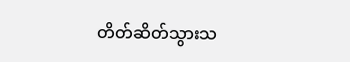တိတ်ဆိတ်သွားသ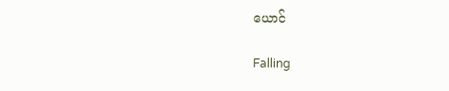ယောင်

Falling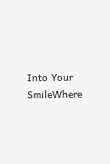Into Your SmileWhere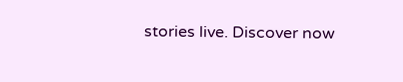stories live. Discover now